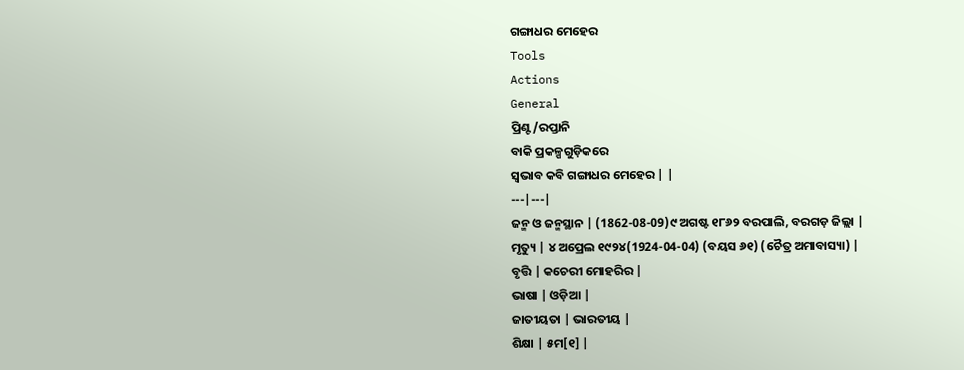ଗଙ୍ଗାଧର ମେହେର
Tools
Actions
General
ପ୍ରିଣ୍ଟ/ରପ୍ତାନି
ବାକି ପ୍ରକଳ୍ପଗୁଡ଼ିକରେ
ସ୍ୱଭାବ କବି ଗଙ୍ଗାଧର ମେହେର | |
---|---|
ଜନ୍ମ ଓ ଜନ୍ମସ୍ଥାନ | (1862-08-09)୯ ଅଗଷ୍ଟ ୧୮୬୨ ବରପାଲି, ବରଗଡ଼ ଜିଲ୍ଲା |
ମୃତ୍ୟୁ | ୪ ଅପ୍ରେଲ ୧୯୨୪(1924-04-04) (ବୟସ ୬୧) (ଚୈତ୍ର ଅମାବାସ୍ୟା) |
ବୃତ୍ତି | କଚେରୀ ମୋହରିର |
ଭାଷା | ଓଡ଼ିଆ |
ଜାତୀୟତା | ଭାରତୀୟ |
ଶିକ୍ଷା | ୫ମ[୧] |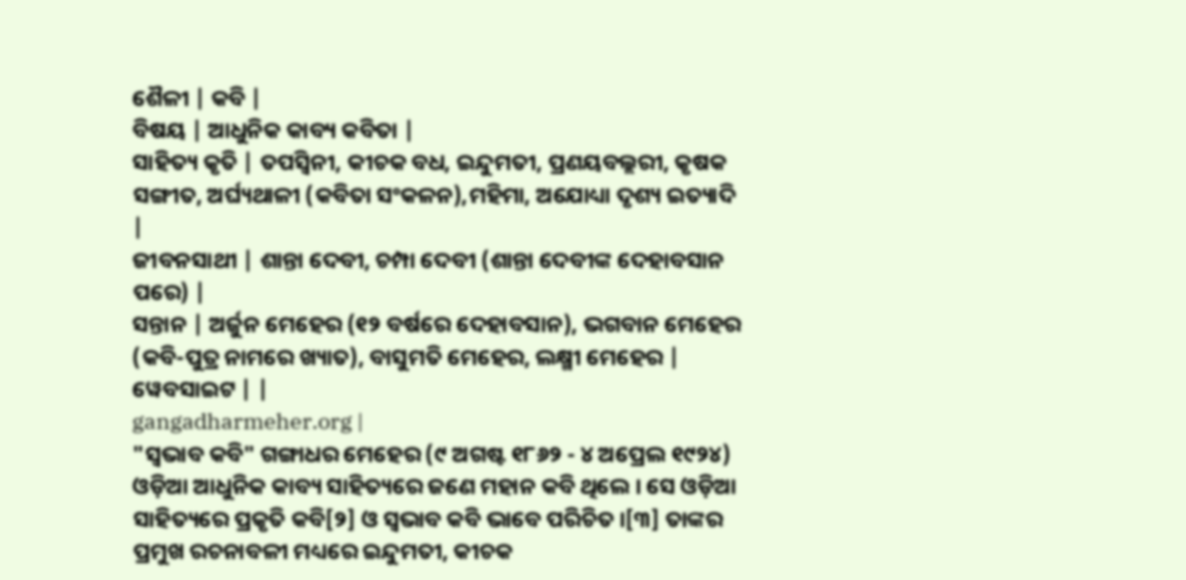ଶୈଳୀ | କବି |
ବିଷୟ | ଆଧୁନିକ କାବ୍ୟ କବିତା |
ସାହିତ୍ୟ କୃତି | ତପସ୍ୱିନୀ, କୀଚକ ବଧ, ଇନ୍ଦୁମତୀ, ପ୍ରଣୟବଲ୍ଲରୀ, କୃଷକ ସଙ୍ଗୀତ, ଅର୍ଘ୍ୟଥାଳୀ (କବିତା ସଂକଳନ),ମହିମା, ଅଯୋଧ୍ୟା ଦୃଶ୍ୟ ଇତ୍ୟାଦି |
ଜୀବନସାଥୀ | ଶାନ୍ତା ଦେବୀ, ଚମ୍ପା ଦେବୀ (ଶାନ୍ତା ଦେବୀଙ୍କ ଦେହାବସାନ ପରେ) |
ସନ୍ତାନ | ଅର୍ଜୁନ ମେହେର (୧୨ ବର୍ଷରେ ଦେହାବସାନ), ଭଗବାନ ମେହେର (କବି-ପୁତ୍ର ନାମରେ ଖ୍ୟାତ), ବାସୁମତି ମେହେର, ଲକ୍ଷ୍ମୀ ମେହେର |
ୱେବସାଇଟ | |
gangadharmeher.org |
"ସ୍ୱଭାବ କବି" ଗଙ୍ଗାଧର ମେହେର (୯ ଅଗଷ୍ଟ ୧୮୬୨ - ୪ ଅପ୍ରେଲ ୧୯୨୪) ଓଡ଼ିଆ ଆଧୁନିକ କାବ୍ୟ ସାହିତ୍ୟରେ ଜଣେ ମହାନ କବି ଥିଲେ । ସେ ଓଡ଼ିଆ ସାହିତ୍ୟରେ ପ୍ରକୃତି କବି[୨] ଓ ସ୍ୱଭାବ କବି ଭାବେ ପରିଚିତ ।[୩] ତାଙ୍କର ପ୍ରମୁଖ ରଚନାବଳୀ ମଧ୍ୟରେ ଇନ୍ଦୁମତୀ, କୀଚକ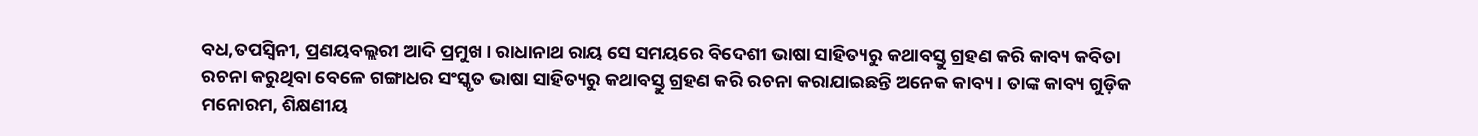ବଧ,ତପସ୍ୱିନୀ, ପ୍ରଣୟବଲ୍ଲରୀ ଆଦି ପ୍ରମୁଖ । ରାଧାନାଥ ରାୟ ସେ ସମୟରେ ବିଦେଶୀ ଭାଷା ସାହିତ୍ୟରୁ କଥାବସ୍ତୁ ଗ୍ରହଣ କରି କାବ୍ୟ କବିତା ରଚନା କରୁଥିବା ବେଳେ ଗଙ୍ଗାଧର ସଂସ୍କୃତ ଭାଷା ସାହିତ୍ୟରୁ କଥାବସ୍ତୁ ଗ୍ରହଣ କରି ରଚନା କରାଯାଇଛନ୍ତି ଅନେକ କାବ୍ୟ। ତାଙ୍କ କାବ୍ୟ ଗୁଡ଼ିକ ମନୋରମ, ଶିକ୍ଷଣୀୟ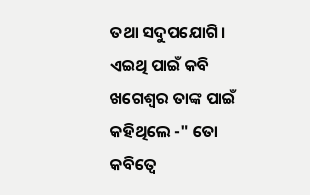ତଥା ସଦୁପଯୋଗି। ଏଇଥି ପାଇଁ କବି ଖଗେଶ୍ବର ତାଙ୍କ ପାଇଁ କହିଥିଲେ -" ତୋ କବିତ୍ୱେ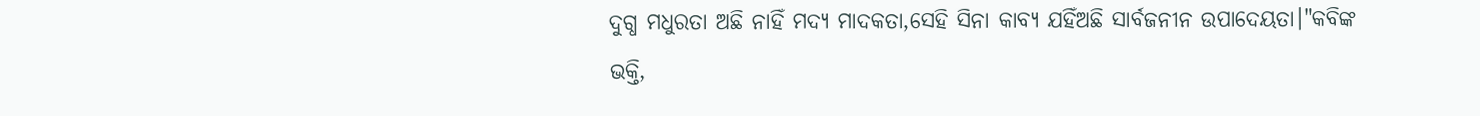ଦୁଗ୍ଧ ମଧୁରତା ଅଛି ନାହିଁ ମଦ୍ୟ ମାଦକତା,ସେହି ସିନା କାବ୍ୟ ଯହିଁଅଛି ସାର୍ବଜନୀନ ଉପାଦେୟତା।"କବିଙ୍କ ଭକ୍ତି,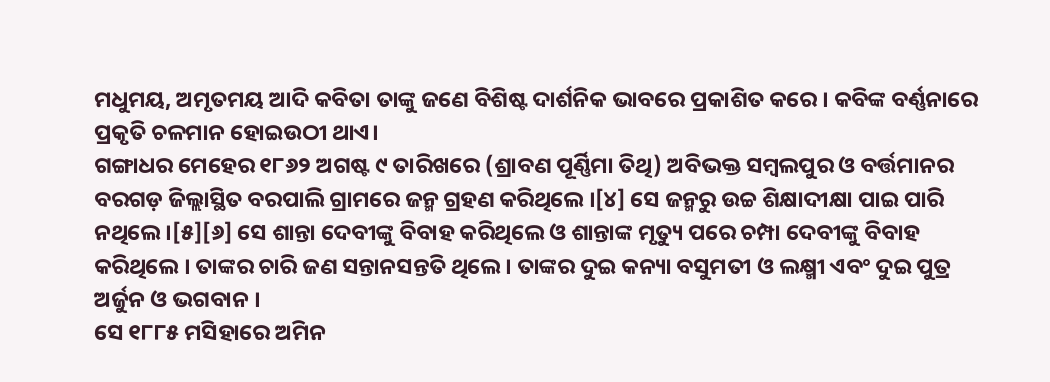ମଧୁମୟ, ଅମୃତମୟ ଆଦି କବିତା ତାଙ୍କୁ ଜଣେ ବିଶିଷ୍ଟ ଦାର୍ଶନିକ ଭାବରେ ପ୍ରକାଶିତ କରେ । କବିଙ୍କ ବର୍ଣ୍ଣନାରେ ପ୍ରକୃତି ଚଳମାନ ହୋଇଉଠୀ ଥାଏ।
ଗଙ୍ଗାଧର ମେହେର ୧୮୬୨ ଅଗଷ୍ଟ ୯ ତାରିଖରେ (ଶ୍ରାବଣ ପୂର୍ଣ୍ଣିମା ତିଥି) ଅବିଭକ୍ତ ସମ୍ବଲପୁର ଓ ବର୍ତ୍ତମାନର ବରଗଡ଼ ଜିଲ୍ଲାସ୍ଥିତ ବରପାଲି ଗ୍ରାମରେ ଜନ୍ମ ଗ୍ରହଣ କରିଥିଲେ ।[୪] ସେ ଜନ୍ମରୁ ଉଚ୍ଚ ଶିକ୍ଷାଦୀକ୍ଷା ପାଇ ପାରି ନଥିଲେ ।[୫][୬] ସେ ଶାନ୍ତା ଦେବୀଙ୍କୁ ବିବାହ କରିଥିଲେ ଓ ଶାନ୍ତାଙ୍କ ମୃତ୍ୟୁ ପରେ ଚମ୍ପା ଦେବୀଙ୍କୁ ବିବାହ କରିଥିଲେ । ତାଙ୍କର ଚାରି ଜଣ ସନ୍ତାନସନ୍ତତି ଥିଲେ । ତାଙ୍କର ଦୁଇ କନ୍ୟା ବସୁମତୀ ଓ ଲକ୍ଷ୍ମୀ ଏବଂ ଦୁଇ ପୁତ୍ର ଅର୍ଜୁନ ଓ ଭଗବାନ ।
ସେ ୧୮୮୫ ମସିହାରେ ଅମିନ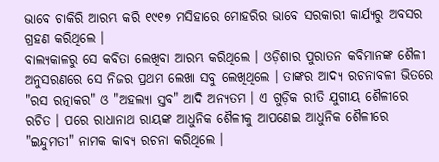ଭାବେ ଚାକିରି ଆରମ୍ଭ କରି ୧୯୧୭ ମସିହାରେ ମୋହରିର ଭାବେ ସରକାରୀ କାର୍ଯ୍ୟରୁ ଅବସର ଗ୍ରହଣ କରିଥିଲେ ।
ବାଲ୍ୟକାଳରୁ ସେ କବିତା ଲେଖିବା ଆରମ୍ଭ କରିଥିଲେ । ଓଡ଼ିଶାର ପୁରାତନ କବିମାନଙ୍କ ଶୈଳୀ ଅନୁସରଣରେ ସେ ନିଜର ପ୍ରଥମ ଲେଖା ସବୁ ଲେଖିଥିଲେ । ତାଙ୍କର ଆଦ୍ୟ ରଚନାବଳୀ ଭିତରେ "ରସ ରତ୍ନାକର" ଓ "ଅହଲ୍ୟା ସ୍ତବ" ଆଦି ଅନ୍ୟତମ । ଏ ଗୁଡ଼ିକ ରୀତି ଯୁଗୀୟ ଶୈଳୀରେ ରଚିତ । ପରେ ରାଧାନାଥ ରାୟଙ୍କ ଆଧୁନିକ ଶୈଳୀକୁ ଆପଣେଇ ଆଧୁନିକ ଶୈଳୀରେ "ଇନ୍ଦୁମତୀ" ନାମକ କାବ୍ୟ ରଚନା କରିଥିଲେ ।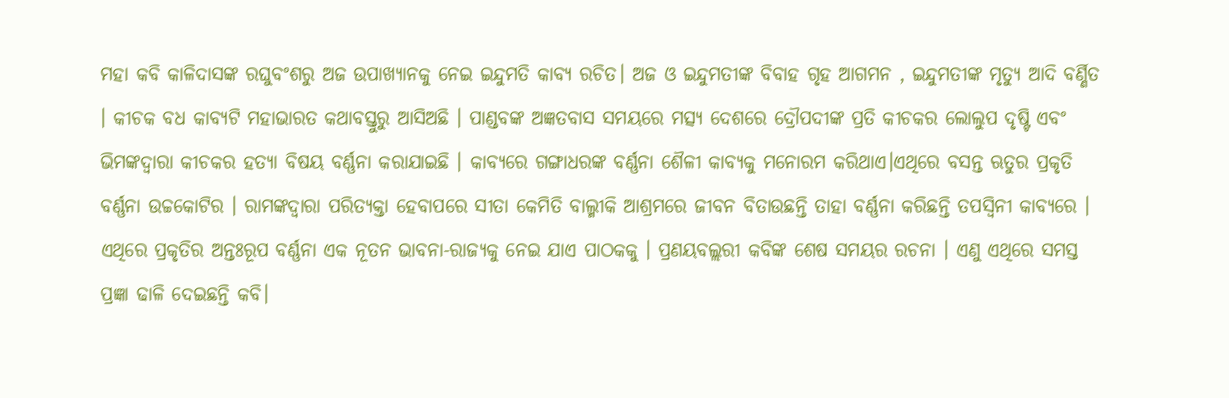ମହା କବି କାଳିଦାସଙ୍କ ରଘୁବଂଶରୁ ଅଜ ଉପାଖ୍ୟାନକୁ ନେଇ ଇନ୍ଦୁମତି କାବ୍ୟ ରଚିତ। ଅଜ ଓ ଇନ୍ଦୁମତୀଙ୍କ ବିବାହ ଗୃହ ଆଗମନ , ଇନ୍ଦୁମତୀଙ୍କ ମୃତ୍ୟୁ ଆଦି ବର୍ଣ୍ଣିତ । କୀଚକ ବଧ କାବ୍ୟଟି ମହାଭାରତ କଥାବସ୍ତୁରୁ ଆସିଅଛି । ପାଣ୍ଡବଙ୍କ ଅଜ୍ଞତବାସ ସମୟରେ ମତ୍ସ୍ୟ ଦେଶରେ ଦ୍ରୌପଦୀଙ୍କ ପ୍ରତି କୀଚକର ଲୋଲୁପ ଦୃଷ୍ଟି ଏବଂ ଭିମଙ୍କଦ୍ୱାରା କୀଚକର ହତ୍ୟା ବିଷୟ ବର୍ଣ୍ଣନା କରାଯାଇଛି । କାବ୍ୟରେ ଗଙ୍ଗାଧରଙ୍କ ବର୍ଣ୍ଣନା ଶୈଳୀ କାବ୍ୟକୁ ମନୋରମ କରିଥାଏ।ଏଥିରେ ବସନ୍ତ ଋତୁର ପ୍ରକୃତି ବର୍ଣ୍ଣନା ଉଚ୍ଚକୋଟିର । ରାମଙ୍କଦ୍ୱାରା ପରିତ୍ୟକ୍ତା ହେବାପରେ ସୀତା କେମିତି ବାଲ୍ମୀକି ଆଶ୍ରମରେ ଜୀବନ ବିତାଉଛନ୍ତି ତାହା ବର୍ଣ୍ଣନା କରିଛନ୍ତି ତପସ୍ୱିନୀ କାବ୍ୟରେ । ଏଥିରେ ପ୍ରକୃତିର ଅନ୍ତଃରୂପ ବର୍ଣ୍ଣନା ଏକ ନୂତନ ଭାବନା-ରାଜ୍ୟକୁ ନେଇ ଯାଏ ପାଠକକୁ । ପ୍ରଣୟବଲ୍ଲରୀ କବିଙ୍କ ଶେଷ ସମୟର ରଚନା । ଏଣୁ ଏଥିରେ ସମସ୍ତ ପ୍ରଜ୍ଞା ଢାଳି ଦେଇଛନ୍ତି କବି।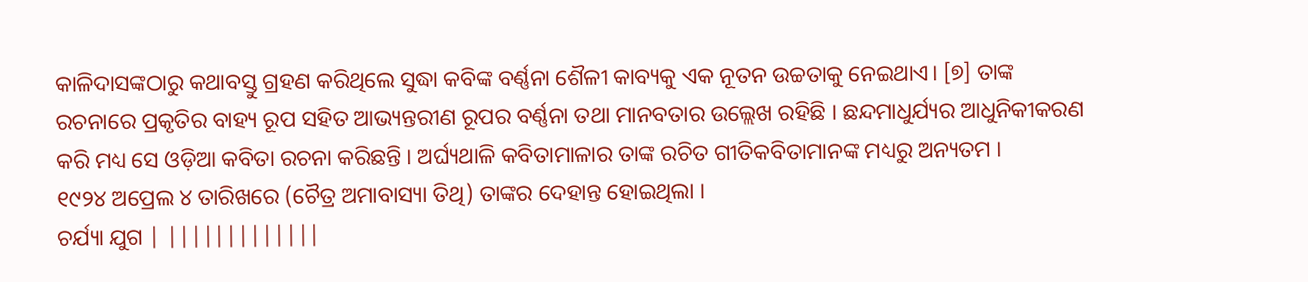କାଳିଦାସଙ୍କଠାରୁ କଥାବସ୍ତୁ ଗ୍ରହଣ କରିଥିଲେ ସୁଦ୍ଧା କବିଙ୍କ ବର୍ଣ୍ଣନା ଶୈଳୀ କାବ୍ୟକୁ ଏକ ନୂତନ ଉଚ୍ଚତାକୁ ନେଇଥାଏ। [୭] ତାଙ୍କ ରଚନାରେ ପ୍ରକୃତିର ବାହ୍ୟ ରୂପ ସହିତ ଆଭ୍ୟନ୍ତରୀଣ ରୂପର ବର୍ଣ୍ଣନା ତଥା ମାନବତାର ଉଲ୍ଲେଖ ରହିଛି । ଛନ୍ଦମାଧୁର୍ଯ୍ୟର ଆଧୁନିକୀକରଣ କରି ମଧ୍ୟ ସେ ଓଡ଼ିଆ କବିତା ରଚନା କରିଛନ୍ତି । ଅର୍ଘ୍ୟଥାଳି କବିତାମାଳାର ତାଙ୍କ ରଚିତ ଗୀତିକବିତାମାନଙ୍କ ମଧ୍ୟରୁ ଅନ୍ୟତମ ।
୧୯୨୪ ଅପ୍ରେଲ ୪ ତାରିଖରେ (ଚୈତ୍ର ଅମାବାସ୍ୟା ତିଥି) ତାଙ୍କର ଦେହାନ୍ତ ହୋଇଥିଲା ।
ଚର୍ଯ୍ୟା ଯୁଗ | |||||||||||||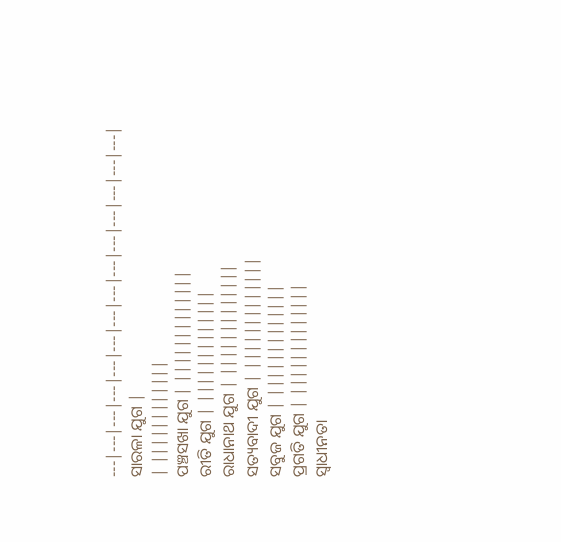---|---|---|---|---|---|---|---|---|---|---|---|---|---|
ସାରଳା ଯୁଗ |
| ||||||||||||
ପଞ୍ଚସଖା ଯୁଗ | |||||||||||||
ରୀତି ଯୁଗ | |||||||||||||
ରାଧାନାଥ ଯୁଗ | |||||||||||||
ସତ୍ୟବାଦୀ ଯୁଗ | |||||||||||||
ସବୁଜ ଯୁଗ | |||||||||||||
ପ୍ରଗତି ଯୁଗ | |||||||||||||
ସ୍ୱାଧୀନତା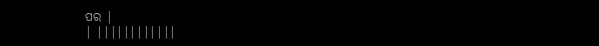ପର |
| ||||||||||||